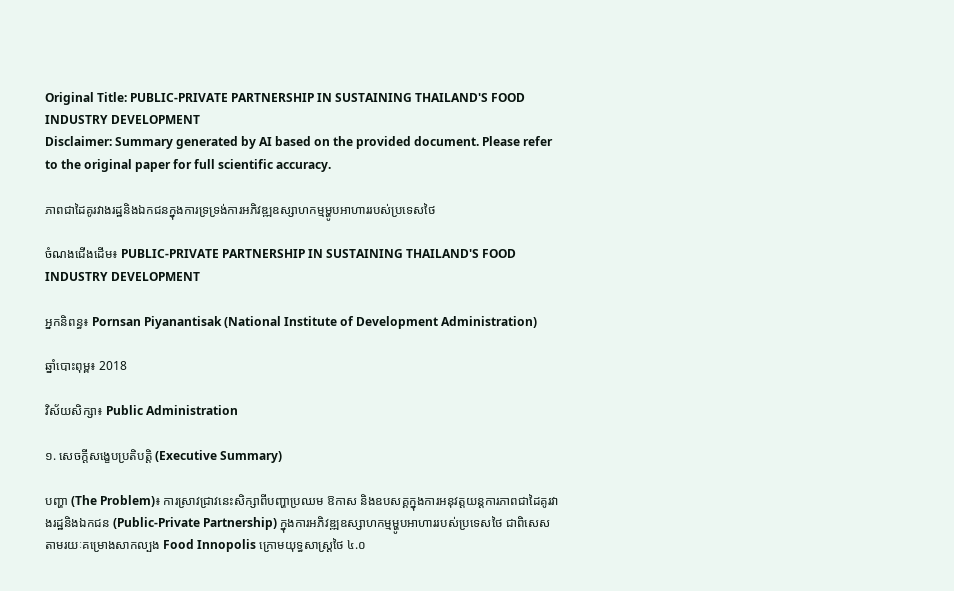Original Title: PUBLIC-PRIVATE PARTNERSHIP IN SUSTAINING THAILAND'S FOOD INDUSTRY DEVELOPMENT
Disclaimer: Summary generated by AI based on the provided document. Please refer to the original paper for full scientific accuracy.

ភាពជាដៃគូរវាងរដ្ឋនិងឯកជនក្នុងការទ្រទ្រង់ការអភិវឌ្ឍឧស្សាហកម្មម្ហូបអាហាររបស់ប្រទេសថៃ

ចំណងជើងដើម៖ PUBLIC-PRIVATE PARTNERSHIP IN SUSTAINING THAILAND'S FOOD INDUSTRY DEVELOPMENT

អ្នកនិពន្ធ៖ Pornsan Piyanantisak (National Institute of Development Administration)

ឆ្នាំបោះពុម្ព៖ 2018

វិស័យសិក្សា៖ Public Administration

១. សេចក្តីសង្ខេបប្រតិបត្តិ (Executive Summary)

បញ្ហា (The Problem)៖ ការស្រាវជ្រាវនេះសិក្សាពីបញ្ហាប្រឈម ឱកាស និងឧបសគ្គក្នុងការអនុវត្តយន្តការភាពជាដៃគូរវាងរដ្ឋនិងឯកជន (Public-Private Partnership) ក្នុងការអភិវឌ្ឍឧស្សាហកម្មម្ហូបអាហាររបស់ប្រទេសថៃ ជាពិសេសតាមរយៈគម្រោងសាកល្បង Food Innopolis ក្រោមយុទ្ធសាស្រ្តថៃ ៤.០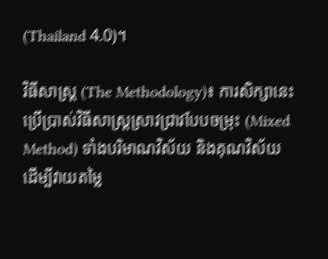(Thailand 4.0)។

វិធីសាស្ត្រ (The Methodology)៖ ការសិក្សានេះប្រើប្រាស់វិធីសាស្រ្តស្រាវជ្រាវបែបចម្រុះ (Mixed Method) ទាំងបរិមាណវិស័យ និងគុណវិស័យ ដើម្បីវាយតម្លៃ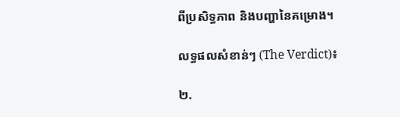ពីប្រសិទ្ធភាព និងបញ្ហានៃគម្រោង។

លទ្ធផលសំខាន់ៗ (The Verdict)៖

២.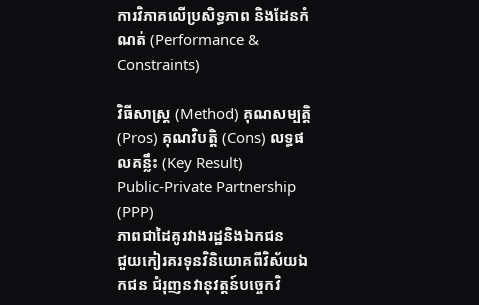ការវិភាគលើប្រសិទ្ធភាព និងដែនកំណត់ (Performance & Constraints)

វិធីសាស្ត្រ (Method) គុណសម្បត្តិ (Pros) គុណវិបត្តិ (Cons) លទ្ធផលគន្លឹះ (Key Result)
Public-Private Partnership (PPP)
ភាពជាដៃគូរវាងរដ្ឋនិងឯកជន
ជួយកៀរគរទុនវិនិយោគពីវិស័យឯកជន ជំរុញនវានុវត្តន៍បច្ចេកវិ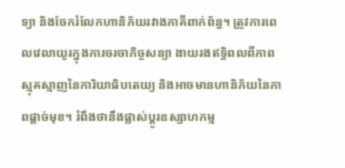ទ្យា និងចែករំលែកហានិភ័យរវាងភាគីពាក់ព័ន្ធ។ ត្រូវការពេលវេលាយូរក្នុងការចរចាកិច្ចសន្យា ងាយរងឥទ្ធិពលពីភាពស្មុគស្មាញនៃការិយាធិបតេយ្យ និងអាចមានហានិភ័យនៃភាពផ្តាច់មុខ។ រំពឹងថានឹងផ្លាស់ប្តូរឧស្សាហកម្ម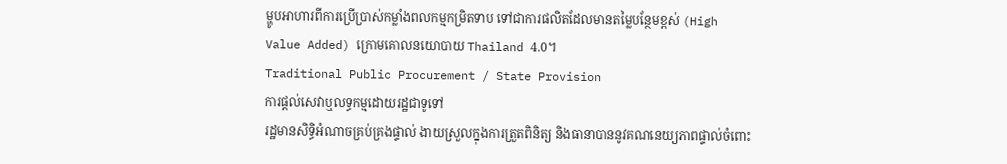ម្ហូបអាហារពីការប្រើប្រាស់កម្លាំងពលកម្មកម្រិតទាប ទៅជាការផលិតដែលមានតម្លៃបន្ថែមខ្ពស់ (High Value Added) ក្រោមគោលនយោបាយ Thailand 4.0។
Traditional Public Procurement / State Provision
ការផ្តល់សេវាឬលទ្ធកម្មដោយរដ្ឋជាទូទៅ
រដ្ឋមានសិទ្ធិអំណាចគ្រប់គ្រងផ្ទាល់ ងាយស្រួលក្នុងការត្រួតពិនិត្យ និងធានាបាននូវគណនេយ្យភាពផ្ទាល់ចំពោះ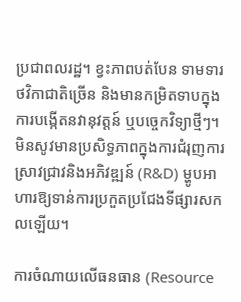ប្រជាពលរដ្ឋ។ ខ្វះភាពបត់បែន ទាមទារថវិកាជាតិច្រើន និងមានកម្រិតទាបក្នុងការបង្កើតនវានុវត្តន៍ ឬបច្ចេកវិទ្យាថ្មីៗ។ មិនសូវមានប្រសិទ្ធភាពក្នុងការជំរុញការស្រាវជ្រាវនិងអភិវឌ្ឍន៍ (R&D) ម្ហូបអាហារឱ្យទាន់ការប្រកួតប្រជែងទីផ្សារសកលឡើយ។

ការចំណាយលើធនធាន (Resource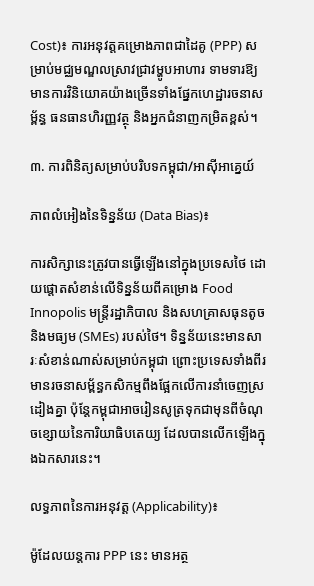Cost)៖ ការអនុវត្តគម្រោងភាពជាដៃគូ (PPP) សម្រាប់មជ្ឈមណ្ឌលស្រាវជ្រាវម្ហូបអាហារ ទាមទារឱ្យមានការវិនិយោគយ៉ាងច្រើនទាំងផ្នែកហេដ្ឋារចនាសម្ព័ន្ធ ធនធានហិរញ្ញវត្ថុ និងអ្នកជំនាញកម្រិតខ្ពស់។

៣. ការពិនិត្យសម្រាប់បរិបទកម្ពុជា/អាស៊ីអាគ្នេយ៍

ភាពលំអៀងនៃទិន្នន័យ (Data Bias)៖

ការសិក្សានេះត្រូវបានធ្វើឡើងនៅក្នុងប្រទេសថៃ ដោយផ្តោតសំខាន់លើទិន្នន័យពីគម្រោង Food Innopolis មន្ត្រីរដ្ឋាភិបាល និងសហគ្រាសធុនតូចនិងមធ្យម (SMEs) របស់ថៃ។ ទិន្នន័យនេះមានសារៈសំខាន់ណាស់សម្រាប់កម្ពុជា ព្រោះប្រទេសទាំងពីរមានរចនាសម្ព័ន្ធកសិកម្មពឹងផ្អែកលើការនាំចេញស្រដៀងគ្នា ប៉ុន្តែកម្ពុជាអាចរៀនសូត្រទុកជាមុនពីចំណុចខ្សោយនៃការិយាធិបតេយ្យ ដែលបានលើកឡើងក្នុងឯកសារនេះ។

លទ្ធភាពនៃការអនុវត្ត (Applicability)៖

ម៉ូដែលយន្តការ PPP នេះ មានអត្ថ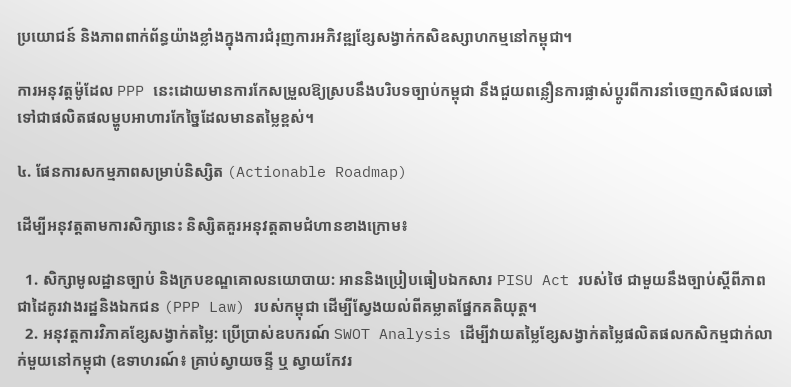ប្រយោជន៍ និងភាពពាក់ព័ន្ធយ៉ាងខ្លាំងក្នុងការជំរុញការអភិវឌ្ឍខ្សែសង្វាក់កសិឧស្សាហកម្មនៅកម្ពុជា។

ការអនុវត្តម៉ូដែល PPP នេះដោយមានការកែសម្រួលឱ្យស្របនឹងបរិបទច្បាប់កម្ពុជា នឹងជួយពន្លឿនការផ្លាស់ប្តូរពីការនាំចេញកសិផលឆៅ ទៅជាផលិតផលម្ហូបអាហារកែច្នៃដែលមានតម្លៃខ្ពស់។

៤. ផែនការសកម្មភាពសម្រាប់និស្សិត (Actionable Roadmap)

ដើម្បីអនុវត្តតាមការសិក្សានេះ និស្សិតគួរអនុវត្តតាមជំហានខាងក្រោម៖

  1. សិក្សាមូលដ្ឋានច្បាប់ និងក្របខណ្ឌគោលនយោបាយ: អាននិងប្រៀបធៀបឯកសារ PISU Act របស់ថៃ ជាមួយនឹងច្បាប់ស្តីពីភាពជាដៃគូរវាងរដ្ឋនិងឯកជន (PPP Law) របស់កម្ពុជា ដើម្បីស្វែងយល់ពីគម្លាតផ្នែកគតិយុត្ត។
  2. អនុវត្តការវិភាគខ្សែសង្វាក់តម្លៃ: ប្រើប្រាស់ឧបករណ៍ SWOT Analysis ដើម្បីវាយតម្លៃខ្សែសង្វាក់តម្លៃផលិតផលកសិកម្មជាក់លាក់មួយនៅកម្ពុជា (ឧទាហរណ៍៖ គ្រាប់ស្វាយចន្ទី ឬ ស្វាយកែវរ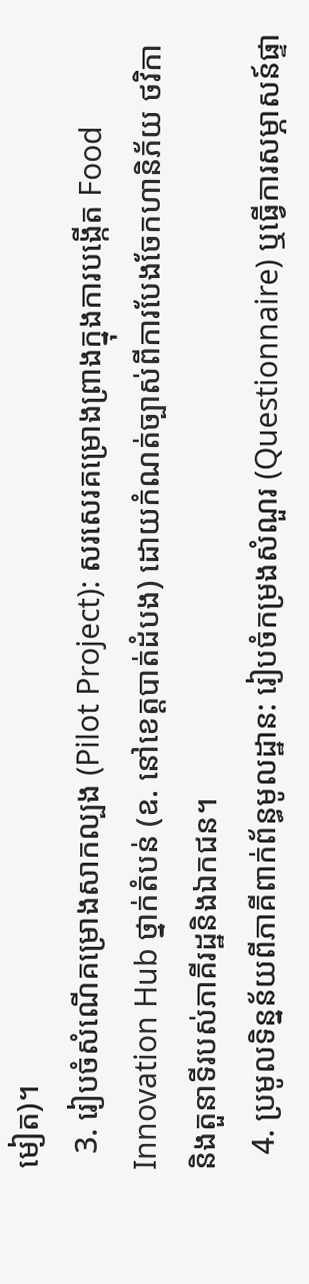មៀត)។
  3. រៀបចំសំណើគម្រោងសាកល្បង (Pilot Project): សរសេរគម្រោងព្រាងក្នុងការបង្កើត Food Innovation Hub ថ្នាក់តំបន់ (ឧ. នៅខេត្តបាត់ដំបង) ដោយកំណត់ច្បាស់ពីការបែងចែកហានិភ័យ ថវិកា និងតួនាទីរបស់ភាគីរដ្ឋនិងឯកជន។
  4. ប្រមូលទិន្នន័យពីភាគីពាក់ព័ន្ធមូលដ្ឋាន: រៀបចំកម្រងសំណួរ (Questionnaire) ឬធ្វើការសម្ភាសន៍ផ្ទា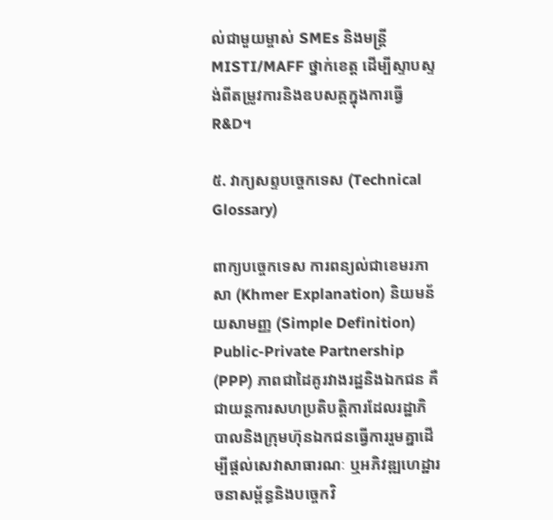ល់ជាមួយម្ចាស់ SMEs និងមន្ត្រី MISTI/MAFF ថ្នាក់ខេត្ត ដើម្បីស្ទាបស្ទង់ពីតម្រូវការនិងឧបសគ្គក្នុងការធ្វើ R&D។

៥. វាក្យសព្ទបច្ចេកទេស (Technical Glossary)

ពាក្យបច្ចេកទេស ការពន្យល់ជាខេមរភាសា (Khmer Explanation) និយមន័យសាមញ្ញ (Simple Definition)
Public-Private Partnership (PPP) ភាពជាដៃគូរវាងរដ្ឋនិងឯកជន គឺជាយន្តការសហប្រតិបត្តិការដែលរដ្ឋាភិបាលនិងក្រុមហ៊ុនឯកជនធ្វើការរួមគ្នាដើម្បីផ្តល់សេវាសាធារណៈ ឬអភិវឌ្ឍហេដ្ឋារចនាសម្ព័ន្ធនិងបច្ចេកវិ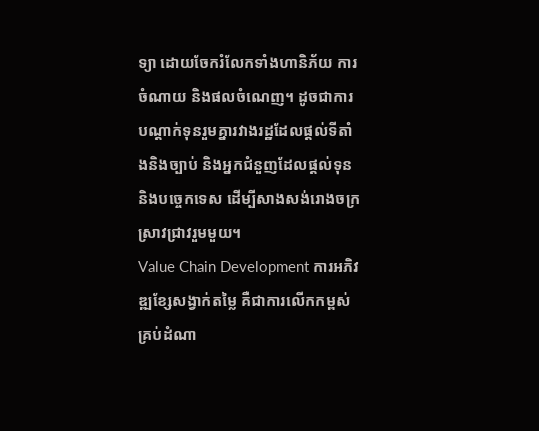ទ្យា ដោយចែករំលែកទាំងហានិភ័យ ការចំណាយ និងផលចំណេញ។ ដូចជាការបណ្តាក់ទុនរួមគ្នារវាងរដ្ឋដែលផ្តល់ទីតាំងនិងច្បាប់ និងអ្នកជំនួញដែលផ្តល់ទុននិងបច្ចេកទេស ដើម្បីសាងសង់រោងចក្រស្រាវជ្រាវរួមមួយ។
Value Chain Development ការអភិវឌ្ឍខ្សែសង្វាក់តម្លៃ គឺជាការលើកកម្ពស់គ្រប់ដំណា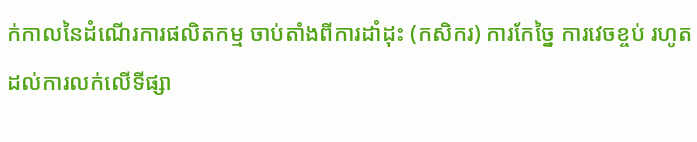ក់កាលនៃដំណើរការផលិតកម្ម ចាប់តាំងពីការដាំដុះ (កសិករ) ការកែច្នៃ ការវេចខ្ចប់ រហូតដល់ការលក់លើទីផ្សា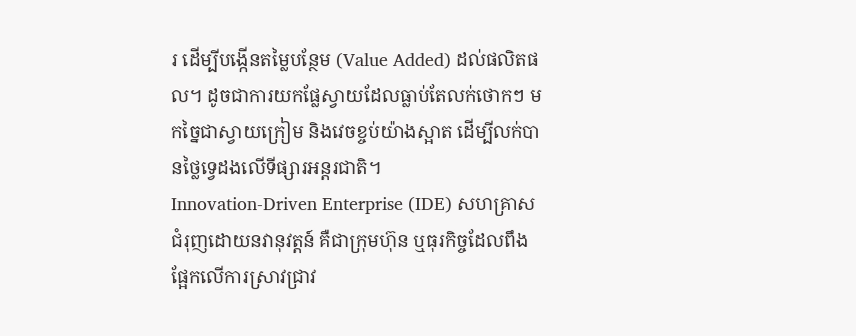រ ដើម្បីបង្កើនតម្លៃបន្ថែម (Value Added) ដល់ផលិតផល។ ដូចជាការយកផ្លែស្វាយដែលធ្លាប់តែលក់ថោកៗ មកច្នៃជាស្វាយក្រៀម និងវេចខ្ចប់យ៉ាងស្អាត ដើម្បីលក់បានថ្លៃទ្វេដងលើទីផ្សារអន្តរជាតិ។
Innovation-Driven Enterprise (IDE) សហគ្រាសជំរុញដោយនវានុវត្តន៍ គឺជាក្រុមហ៊ុន ឬធុរកិច្ចដែលពឹងផ្អែកលើការស្រាវជ្រាវ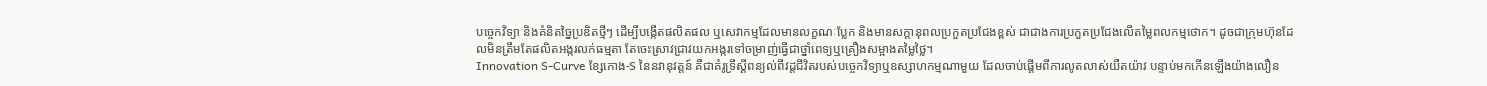បច្ចេកវិទ្យា និងគំនិតច្នៃប្រឌិតថ្មីៗ ដើម្បីបង្កើតផលិតផល ឬសេវាកម្មដែលមានលក្ខណៈប្លែក និងមានសក្តានុពលប្រកួតប្រជែងខ្ពស់ ជាជាងការប្រកួតប្រជែងលើតម្លៃពលកម្មថោក។ ដូចជាក្រុមហ៊ុនដែលមិនត្រឹមតែផលិតអង្ករលក់ធម្មតា តែចេះស្រាវជ្រាវយកអង្ករទៅចម្រាញ់ធ្វើជាថ្នាំពេទ្យឬគ្រឿងសម្អាងតម្លៃថ្លៃ។
Innovation S-Curve ខ្សែកោង-S នៃនវានុវត្តន៍ គឺជាគំរូទ្រឹស្តីពន្យល់ពីវដ្តជីវិតរបស់បច្ចេកវិទ្យាឬឧស្សាហកម្មណាមួយ ដែលចាប់ផ្តើមពីការលូតលាស់យឺតយ៉ាវ បន្ទាប់មកកើនឡើងយ៉ាងលឿន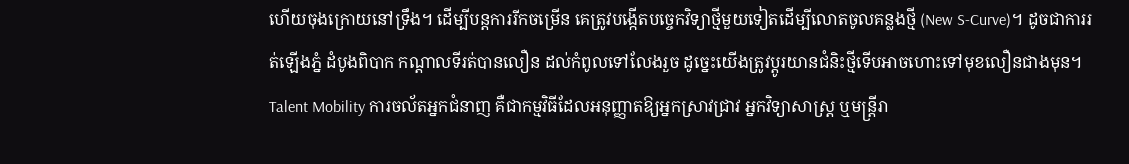ហើយចុងក្រោយនៅទ្រឹង។ ដើម្បីបន្តការរីកចម្រើន គេត្រូវបង្កើតបច្ចេកវិទ្យាថ្មីមួយទៀតដើម្បីលោតចូលគន្លងថ្មី (New S-Curve)។ ដូចជាការរត់ឡើងភ្នំ ដំបូងពិបាក កណ្តាលទីរត់បានលឿន ដល់កំពូលទៅលែងរួច ដូច្នេះយើងត្រូវប្តូរយានជំនិះថ្មីទើបអាចហោះទៅមុខលឿនជាងមុន។
Talent Mobility ការចល័តអ្នកជំនាញ គឺជាកម្មវិធីដែលអនុញ្ញាតឱ្យអ្នកស្រាវជ្រាវ អ្នកវិទ្យាសាស្ត្រ ឬមន្ត្រីរា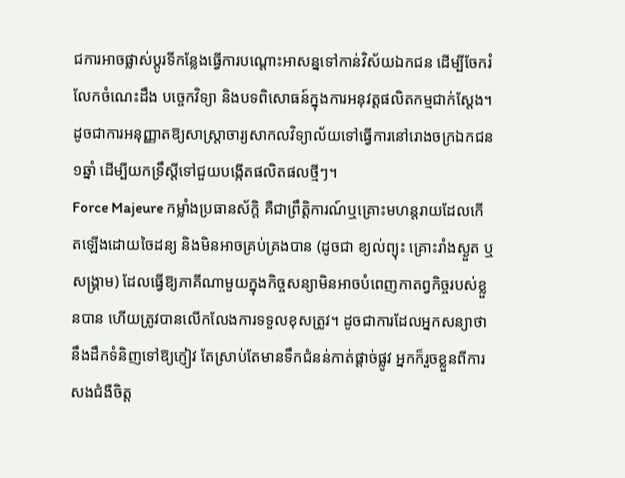ជការអាចផ្លាស់ប្តូរទីកន្លែងធ្វើការបណ្តោះអាសន្នទៅកាន់វិស័យឯកជន ដើម្បីចែករំលែកចំណេះដឹង បច្ចេកវិទ្យា និងបទពិសោធន៍ក្នុងការអនុវត្តផលិតកម្មជាក់ស្តែង។ ដូចជាការអនុញ្ញាតឱ្យសាស្ត្រាចារ្យសាកលវិទ្យាល័យទៅធ្វើការនៅរោងចក្រឯកជន១ឆ្នាំ ដើម្បីយកទ្រឹស្តីទៅជួយបង្កើតផលិតផលថ្មីៗ។
Force Majeure កម្លាំងប្រធានស័ក្តិ គឺជាព្រឹត្តិការណ៍ឬគ្រោះមហន្តរាយដែលកើតឡើងដោយចៃដន្យ និងមិនអាចគ្រប់គ្រងបាន (ដូចជា ខ្យល់ព្យុះ គ្រោះរាំងស្ងួត ឬសង្រ្គាម) ដែលធ្វើឱ្យភាគីណាមួយក្នុងកិច្ចសន្យាមិនអាចបំពេញកាតព្វកិច្ចរបស់ខ្លួនបាន ហើយត្រូវបានលើកលែងការទទួលខុសត្រូវ។ ដូចជាការដែលអ្នកសន្យាថានឹងដឹកទំនិញទៅឱ្យភ្ញៀវ តែស្រាប់តែមានទឹកជំនន់កាត់ផ្តាច់ផ្លូវ អ្នកក៏រួចខ្លួនពីការសងជំងឺចិត្ត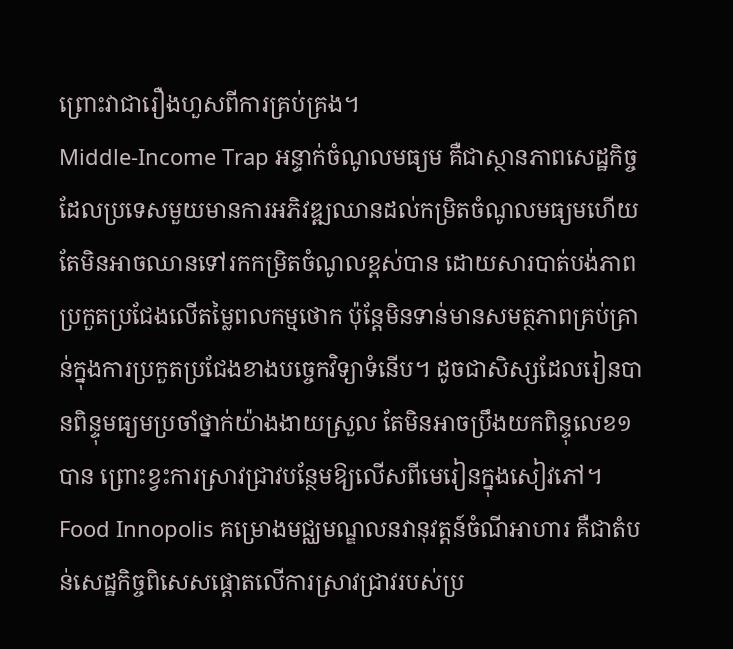ព្រោះវាជារឿងហួសពីការគ្រប់គ្រង។
Middle-Income Trap អន្ទាក់ចំណូលមធ្យម គឺជាស្ថានភាពសេដ្ឋកិច្ចដែលប្រទេសមួយមានការអភិវឌ្ឍឈានដល់កម្រិតចំណូលមធ្យមហើយ តែមិនអាចឈានទៅរកកម្រិតចំណូលខ្ពស់បាន ដោយសារបាត់បង់ភាពប្រកួតប្រជែងលើតម្លៃពលកម្មថោក ប៉ុន្តែមិនទាន់មានសមត្ថភាពគ្រប់គ្រាន់ក្នុងការប្រកួតប្រជែងខាងបច្ចេកវិទ្យាទំនើប។ ដូចជាសិស្សដែលរៀនបានពិន្ទុមធ្យមប្រចាំថ្នាក់យ៉ាងងាយស្រួល តែមិនអាចប្រឹងយកពិន្ទុលេខ១បាន ព្រោះខ្វះការស្រាវជ្រាវបន្ថែមឱ្យលើសពីមេរៀនក្នុងសៀវភៅ។
Food Innopolis គម្រោងមជ្ឈមណ្ឌលនវានុវត្តន៍ចំណីអាហារ គឺជាតំបន់សេដ្ឋកិច្ចពិសេសផ្តោតលើការស្រាវជ្រាវរបស់ប្រ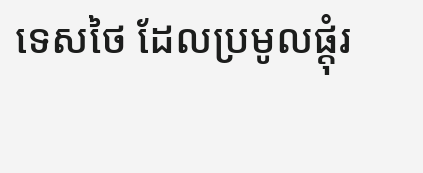ទេសថៃ ដែលប្រមូលផ្តុំរ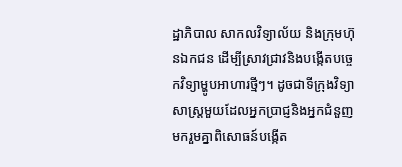ដ្ឋាភិបាល សាកលវិទ្យាល័យ និងក្រុមហ៊ុនឯកជន ដើម្បីស្រាវជ្រាវនិងបង្កើតបច្ចេកវិទ្យាម្ហូបអាហារថ្មីៗ។ ដូចជាទីក្រុងវិទ្យាសាស្ត្រមួយដែលអ្នកប្រាជ្ញនិងអ្នកជំនួញមករួមគ្នាពិសោធន៍បង្កើត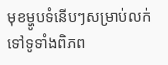មុខម្ហូបទំនើបៗសម្រាប់លក់ទៅទូទាំងពិភព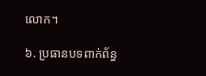លោក។

៦. ប្រធានបទពាក់ព័ន្ធ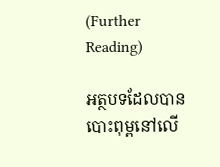(Further Reading)

អត្ថបទដែលបានបោះពុម្ពនៅលើ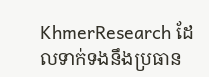KhmerResearch ដែលទាក់ទងនឹងប្រធាន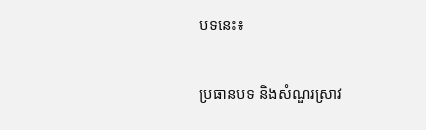បទនេះ៖

ប្រធានបទ និងសំណួរស្រាវ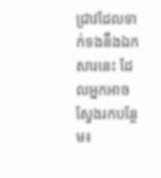ជ្រាវដែលទាក់ទងនឹងឯកសារនេះ ដែលអ្នកអាចស្វែងរកបន្ថែម៖